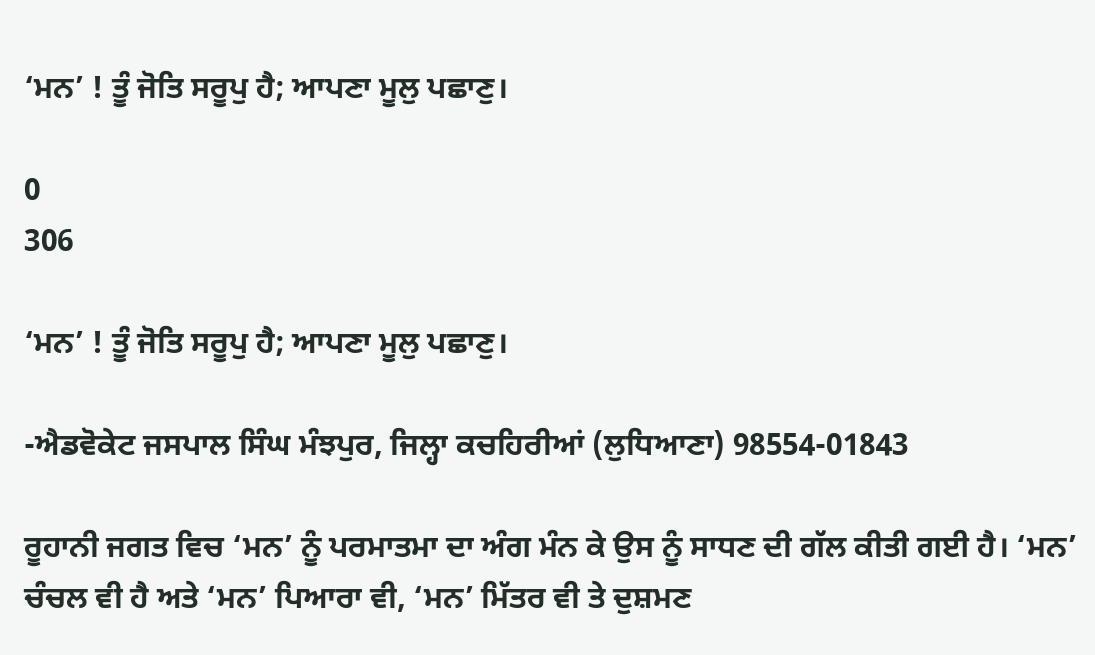‘ਮਨ’ ! ਤੂੰ ਜੋਤਿ ਸਰੂਪੁ ਹੈ; ਆਪਣਾ ਮੂਲੁ ਪਛਾਣੁ।

0
306

‘ਮਨ’ ! ਤੂੰ ਜੋਤਿ ਸਰੂਪੁ ਹੈ; ਆਪਣਾ ਮੂਲੁ ਪਛਾਣੁ।

-ਐਡਵੋਕੇਟ ਜਸਪਾਲ ਸਿੰਘ ਮੰਝਪੁਰ, ਜਿਲ੍ਹਾ ਕਚਹਿਰੀਆਂ (ਲੁਧਿਆਣਾ) 98554-01843

ਰੂਹਾਨੀ ਜਗਤ ਵਿਚ ‘ਮਨ’ ਨੂੰ ਪਰਮਾਤਮਾ ਦਾ ਅੰਗ ਮੰਨ ਕੇ ਉਸ ਨੂੰ ਸਾਧਣ ਦੀ ਗੱਲ ਕੀਤੀ ਗਈ ਹੈ। ‘ਮਨ’ ਚੰਚਲ ਵੀ ਹੈ ਅਤੇ ‘ਮਨ’ ਪਿਆਰਾ ਵੀ, ‘ਮਨ’ ਮਿੱਤਰ ਵੀ ਤੇ ਦੁਸ਼ਮਣ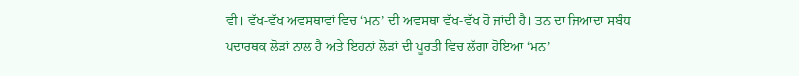ਵੀ। ਵੱਖ-ਵੱਖ ਅਵਸਥਾਵਾਂ ਵਿਚ ‘ਮਨ’ ਦੀ ਅਵਸਥਾ ਵੱਖ-ਵੱਖ ਹੋ ਜਾਂਦੀ ਹੈ। ਤਨ ਦਾ ਜਿਆਦਾ ਸਬੰਧ ਪਦਾਰਥਕ ਲੋੜਾਂ ਨਾਲ ਹੈ ਅਤੇ ਇਹਨਾਂ ਲੋੜਾਂ ਦੀ ਪੂਰਤੀ ਵਿਚ ਲੱਗਾ ਹੋਇਆ ‘ਮਨ’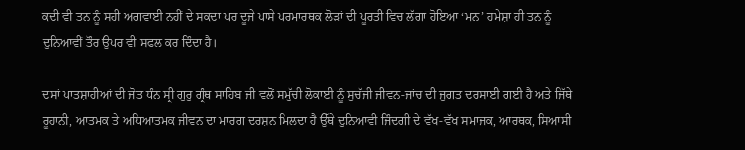ਕਦੀ ਵੀ ਤਨ ਨੂੰ ਸਹੀ ਅਗਵਾਈ ਨਹੀਂ ਦੇ ਸਕਦਾ ਪਰ ਦੂਜੇ ਪਾਸੇ ਪਰਮਾਰਥਕ ਲੋੜਾਂ ਦੀ ਪੂਰਤੀ ਵਿਚ ਲੱਗਾ ਹੋਇਆ ‘ਮਨ’ ਹਮੇਸ਼ਾ ਹੀ ਤਨ ਨੂੰ ਦੁਨਿਆਵੀਂ ਤੌਰ ਉਪਰ ਵੀ ਸਫਲ ਕਰ ਦਿੰਦਾ ਹੈ।

ਦਸਾਂ ਪਾਤਸ਼ਾਹੀਆਂ ਦੀ ਜੋਤ ਧੰਨ ਸ੍ਰੀ ਗੁਰੁ ਗ੍ਰੰਥ ਸਾਹਿਬ ਜੀ ਵਲੋਂ ਸਮੁੱਚੀ ਲੋਕਾਈ ਨੂੰ ਸੁਚੱਜੀ ਜੀਵਨ-ਜਾਂਚ ਦੀ ਜੁਗਤ ਦਰਸਾਈ ਗਈ ਹੈ ਅਤੇ ਜਿੱਥੇ ਰੂਹਾਨੀ, ਆਤਮਕ ਤੇ ਅਧਿਆਤਮਕ ਜੀਵਨ ਦਾ ਮਾਰਗ ਦਰਸ਼ਨ ਮਿਲਦਾ ਹੈ ਉੱਥੇ ਦੁਨਿਆਵੀ ਜਿੰਦਗੀ ਦੇ ਵੱਖ-ਵੱਖ ਸਮਾਜਕ, ਆਰਥਕ, ਸਿਆਸੀ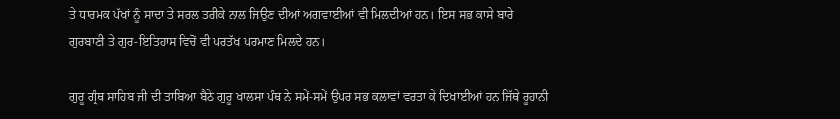ਤੇ ਧਾਰਮਕ ਪੱਖਾਂ ਨੂੰ ਸਾਦਾ ਤੇ ਸਰਲ ਤਰੀਕੇ ਨਾਲ ਜਿਉਣ ਦੀਆਂ ਅਗਵਾਈਆਂ ਵੀ ਮਿਲਦੀਆਂ ਹਨ। ਇਸ ਸਭ ਕਾਸੇ ਬਾਰੇ ਗੁਰਬਾਣੀ ਤੇ ਗੁਰ-ਇਤਿਹਾਸ ਵਿਚੋਂ ਵੀ ਪਰਤੱਖ ਪਰਮਾਣ ਮਿਲਦੇ ਹਨ।

ਗੁਰੂ ਗ੍ਰੰਥ ਸਾਹਿਬ ਜੀ ਦੀ ਤਾਬਿਆ ਬੈਠੇ ਗੁਰੂ ਖਾਲਸਾ ਪੰਥ ਨੇ ਸਮੇਂ-ਸਮੇਂ ਉਪਰ ਸਭ ਕਲਾਵਾਂ ਵਰਤਾ ਕੇ ਦਿਖਾਈਆਂ ਹਨ ਜਿੱਥੇ ਰੂਹਾਨੀ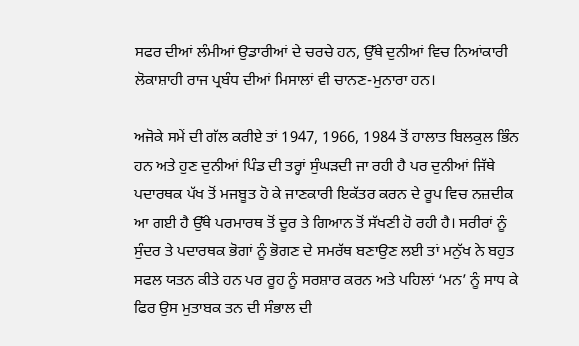ਸਫਰ ਦੀਆਂ ਲੰਮੀਆਂ ਉਡਾਰੀਆਂ ਦੇ ਚਰਚੇ ਹਨ, ਉੱਥੇ ਦੁਨੀਆਂ ਵਿਚ ਨਿਆਂਕਾਰੀ ਲੋਕਾਸ਼ਾਹੀ ਰਾਜ ਪ੍ਰਬੰਧ ਦੀਆਂ ਮਿਸਾਲਾਂ ਵੀ ਚਾਨਣ-ਮੁਨਾਰਾ ਹਨ।

ਅਜੋਕੇ ਸਮੇਂ ਦੀ ਗੱਲ ਕਰੀਏ ਤਾਂ 1947, 1966, 1984 ਤੋਂ ਹਾਲਾਤ ਬਿਲਕੁਲ ਭਿੰਨ ਹਨ ਅਤੇ ਹੁਣ ਦੁਨੀਆਂ ਪਿੰਡ ਦੀ ਤਰ੍ਹਾਂ ਸੁੰਘੜਦੀ ਜਾ ਰਹੀ ਹੈ ਪਰ ਦੁਨੀਆਂ ਜਿੱਥੇ ਪਦਾਰਥਕ ਪੱਖ ਤੋਂ ਮਜਬੂਤ ਹੋ ਕੇ ਜਾਣਕਾਰੀ ਇਕੱਤਰ ਕਰਨ ਦੇ ਰੂਪ ਵਿਚ ਨਜ਼ਦੀਕ ਆ ਗਈ ਹੈ ਉੱਥੇ ਪਰਮਾਰਥ ਤੋਂ ਦੂਰ ਤੇ ਗਿਆਨ ਤੋਂ ਸੱਖਣੀ ਹੋ ਰਹੀ ਹੈ। ਸਰੀਰਾਂ ਨੂੰ ਸੁੰਦਰ ਤੇ ਪਦਾਰਥਕ ਭੋਗਾਂ ਨੂੰ ਭੋਗਣ ਦੇ ਸਮਰੱਥ ਬਣਾਉਣ ਲਈ ਤਾਂ ਮਨੁੱਖ ਨੇ ਬਹੁਤ ਸਫਲ ਯਤਨ ਕੀਤੇ ਹਨ ਪਰ ਰੂਹ ਨੂੰ ਸਰਸ਼ਾਰ ਕਰਨ ਅਤੇ ਪਹਿਲਾਂ ‘ਮਨ’ ਨੂੰ ਸਾਧ ਕੇ ਫਿਰ ਉਸ ਮੁਤਾਬਕ ਤਨ ਦੀ ਸੰਭਾਲ ਦੀ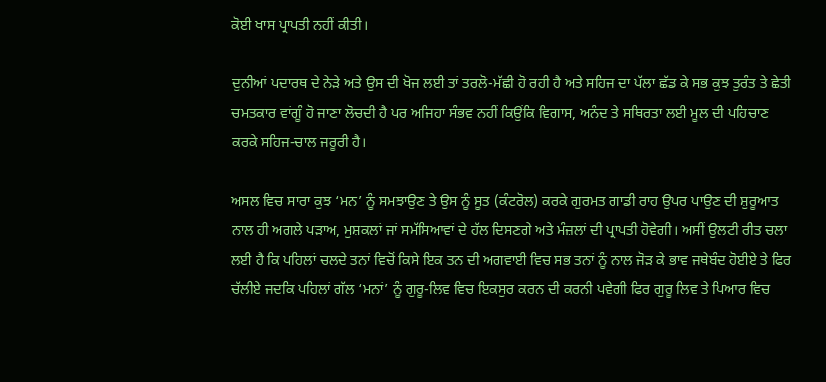ਕੋਈ ਖਾਸ ਪ੍ਰਾਪਤੀ ਨਹੀਂ ਕੀਤੀ।

ਦੁਨੀਆਂ ਪਦਾਰਥ ਦੇ ਨੇੜੇ ਅਤੇ ਉਸ ਦੀ ਖੋਜ ਲਈ ਤਾਂ ਤਰਲੋ-ਮੱਛੀ ਹੋ ਰਹੀ ਹੈ ਅਤੇ ਸਹਿਜ ਦਾ ਪੱਲਾ ਛੱਡ ਕੇ ਸਭ ਕੁਝ ਤੁਰੰਤ ਤੇ ਛੇਤੀ ਚਮਤਕਾਰ ਵਾਂਗੂੰ ਹੋ ਜਾਣਾ ਲੋਚਦੀ ਹੈ ਪਰ ਅਜਿਹਾ ਸੰਭਵ ਨਹੀਂ ਕਿਉਂਕਿ ਵਿਗਾਸ, ਅਨੰਦ ਤੇ ਸਥਿਰਤਾ ਲਈ ਮੂਲ ਦੀ ਪਹਿਚਾਣ ਕਰਕੇ ਸਹਿਜ-ਚਾਲ ਜਰੂਰੀ ਹੈ।

ਅਸਲ ਵਿਚ ਸਾਰਾ ਕੁਝ ‘ਮਨ’ ਨੂੰ ਸਮਝਾਉਣ ਤੇ ਉਸ ਨੂੰ ਸੂਤ (ਕੰਟਰੋਲ) ਕਰਕੇ ਗੁਰਮਤ ਗਾਡੀ ਰਾਹ ਉਪਰ ਪਾਉਣ ਦੀ ਸ਼ੁਰੂਆਤ ਨਾਲ ਹੀ ਅਗਲੇ ਪੜਾਅ, ਮੁਸ਼ਕਲਾਂ ਜਾਂ ਸਮੱਸਿਆਵਾਂ ਦੇ ਹੱਲ ਦਿਸਣਗੇ ਅਤੇ ਮੰਜ਼ਲਾਂ ਦੀ ਪ੍ਰਾਪਤੀ ਹੋਵੇਗੀ। ਅਸੀਂ ਉਲਟੀ ਰੀਤ ਚਲਾ ਲਈ ਹੈ ਕਿ ਪਹਿਲਾਂ ਚਲਦੇ ਤਨਾਂ ਵਿਚੋਂ ਕਿਸੇ ਇਕ ਤਨ ਦੀ ਅਗਵਾਈ ਵਿਚ ਸਭ ਤਨਾਂ ਨੂੰ ਨਾਲ ਜੋੜ ਕੇ ਭਾਵ ਜਥੇਬੰਦ ਹੋਈਏ ਤੇ ਫਿਰ ਚੱਲੀਏ ਜਦਕਿ ਪਹਿਲਾਂ ਗੱਲ ‘ਮਨਾਂ’ ਨੂੰ ਗੁਰੂ-ਲਿਵ ਵਿਚ ਇਕਸੁਰ ਕਰਨ ਦੀ ਕਰਨੀ ਪਵੇਗੀ ਫਿਰ ਗੁਰੂ ਲਿਵ ਤੇ ਪਿਆਰ ਵਿਚ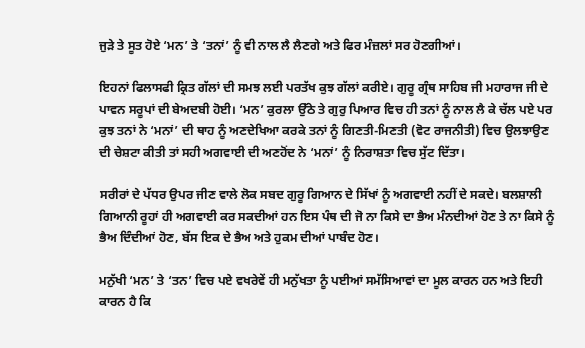ਜੁੜੇ ਤੇ ਸੂਤ ਹੋਏ ‘ਮਨ’ ਤੇ ‘ਤਨਾਂ’ ਨੂੰ ਵੀ ਨਾਲ ਲੈ ਲੈਣਗੇ ਅਤੇ ਫਿਰ ਮੰਜ਼ਲਾਂ ਸਰ ਹੋਣਗੀਆਂ।

ਇਹਨਾਂ ਫਿਲਾਸਫੀ ਕ੍ਰਿਤ ਗੱਲਾਂ ਦੀ ਸਮਝ ਲਈ ਪਰਤੱਖ ਕੁਝ ਗੱਲਾਂ ਕਰੀਏ। ਗੁਰੂ ਗ੍ਰੰਥ ਸਾਹਿਬ ਜੀ ਮਹਾਰਾਜ ਜੀ ਦੇ ਪਾਵਨ ਸਰੂਪਾਂ ਦੀ ਬੇਅਦਬੀ ਹੋਈ। ‘ਮਨ’ ਕੁਰਲਾ ਉੱਠੇ ਤੇ ਗੁਰੁ ਪਿਆਰ ਵਿਚ ਹੀ ਤਨਾਂ ਨੂੰ ਨਾਲ ਲੈ ਕੇ ਚੱਲ ਪਏ ਪਰ ਕੁਝ ਤਨਾਂ ਨੇ ‘ਮਨਾਂ’ ਦੀ ਥਾਹ ਨੂੰ ਅਣਦੇਖਿਆ ਕਰਕੇ ਤਨਾਂ ਨੂੰ ਗਿਣਤੀ-ਮਿਣਤੀ (ਵੋਟ ਰਾਜਨੀਤੀ) ਵਿਚ ਉਲਝਾਉਣ ਦੀ ਚੇਸ਼ਟਾ ਕੀਤੀ ਤਾਂ ਸਹੀ ਅਗਵਾਈ ਦੀ ਅਣਹੋਂਦ ਨੇ ‘ਮਨਾਂ’ ਨੂੰ ਨਿਰਾਸ਼ਤਾ ਵਿਚ ਸੁੱਟ ਦਿੱਤਾ।

ਸਰੀਰਾਂ ਦੇ ਪੱਧਰ ਉਪਰ ਜੀਣ ਵਾਲੇ ਲੋਕ ਸਬਦ ਗੁਰੂ ਗਿਆਨ ਦੇ ਸਿੱਖਾਂ ਨੂੰ ਅਗਵਾਈ ਨਹੀਂ ਦੇ ਸਕਦੇ। ਬਲਸ਼ਾਲੀ ਗਿਆਨੀ ਰੂਹਾਂ ਹੀ ਅਗਵਾਈ ਕਰ ਸਕਦੀਆਂ ਹਨ ਇਸ ਪੰਥ ਦੀ ਜੋ ਨਾ ਕਿਸੇ ਦਾ ਭੈਅ ਮੰਨਦੀਆਂ ਹੋਣ ਤੇ ਨਾ ਕਿਸੇ ਨੂੰ ਭੈਅ ਦਿੰਦੀਆਂ ਹੋਣ, ਬੱਸ ਇਕ ਦੇ ਭੈਅ ਅਤੇ ਹੁਕਮ ਦੀਆਂ ਪਾਬੰਦ ਹੋਣ।

ਮਨੁੱਖੀ ‘ਮਨ’ ਤੇ ‘ਤਨ’ ਵਿਚ ਪਏ ਵਖਰੇਵੇਂ ਹੀ ਮਨੁੱਖਤਾ ਨੂੰ ਪਈਆਂ ਸਮੱਸਿਆਵਾਂ ਦਾ ਮੂਲ ਕਾਰਨ ਹਨ ਅਤੇ ਇਹੀ ਕਾਰਨ ਹੈ ਕਿ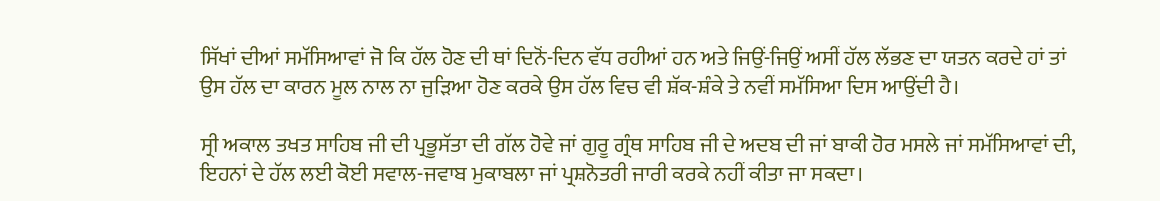ਸਿੱਖਾਂ ਦੀਆਂ ਸਮੱਸਿਆਵਾਂ ਜੋ ਕਿ ਹੱਲ ਹੋਣ ਦੀ ਥਾਂ ਦਿਨੋਂ-ਦਿਨ ਵੱਧ ਰਹੀਆਂ ਹਨ ਅਤੇ ਜਿਉਂ-ਜਿਉਂ ਅਸੀਂ ਹੱਲ ਲੱਭਣ ਦਾ ਯਤਨ ਕਰਦੇ ਹਾਂ ਤਾਂ ਉਸ ਹੱਲ ਦਾ ਕਾਰਨ ਮੂਲ ਨਾਲ ਨਾ ਜੁੜਿਆ ਹੋਣ ਕਰਕੇ ਉਸ ਹੱਲ ਵਿਚ ਵੀ ਸ਼ੱਕ-ਸ਼ੰਕੇ ਤੇ ਨਵੀਂ ਸਮੱਸਿਆ ਦਿਸ ਆਉਂਦੀ ਹੈ।

ਸ੍ਰੀ ਅਕਾਲ ਤਖਤ ਸਾਹਿਬ ਜੀ ਦੀ ਪ੍ਰਭੂਸੱਤਾ ਦੀ ਗੱਲ ਹੋਵੇ ਜਾਂ ਗੁਰੂ ਗ੍ਰੰਥ ਸਾਹਿਬ ਜੀ ਦੇ ਅਦਬ ਦੀ ਜਾਂ ਬਾਕੀ ਹੋਰ ਮਸਲੇ ਜਾਂ ਸਮੱਸਿਆਵਾਂ ਦੀ, ਇਹਨਾਂ ਦੇ ਹੱਲ ਲਈ ਕੋਈ ਸਵਾਲ-ਜਵਾਬ ਮੁਕਾਬਲਾ ਜਾਂ ਪ੍ਰਸ਼ਨੋਤਰੀ ਜਾਰੀ ਕਰਕੇ ਨਹੀਂ ਕੀਤਾ ਜਾ ਸਕਦਾ।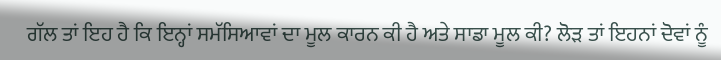ਗੱਲ ਤਾਂ ਇਹ ਹੈ ਕਿ ਇਨ੍ਹਾਂ ਸਮੱਸਿਆਵਾਂ ਦਾ ਮੂਲ ਕਾਰਨ ਕੀ ਹੈ ਅਤੇ ਸਾਡਾ ਮੂਲ ਕੀ? ਲੋੜ ਤਾਂ ਇਹਨਾਂ ਦੋਵਾਂ ਨੂੰ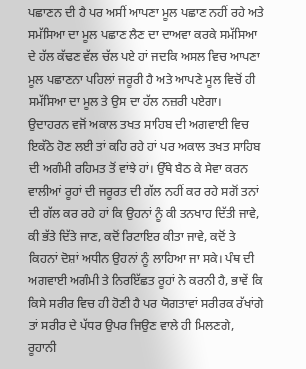ਪਛਾਣਨ ਦੀ ਹੈ ਪਰ ਅਸੀਂ ਆਪਣਾ ਮੂਲ ਪਛਾਣ ਨਹੀਂ ਰਹੇ ਅਤੇ ਸਮੱਸਿਆ ਦਾ ਮੂਲ ਪਛਾਣ ਲੈਣ ਦਾ ਦਾਅਵਾ ਕਰਕੇ ਸਮੱਸਿਆ ਦੇ ਹੱਲ ਕੱਢਣ ਵੱਲ ਚੱਲ ਪਏ ਹਾਂ ਜਦਕਿ ਅਸਲ ਵਿਚ ਆਪਣਾ ਮੂਲ ਪਛਾਣਨਾ ਪਹਿਲਾਂ ਜਰੂਰੀ ਹੈ ਅਤੇ ਆਪਣੇ ਮੂਲ ਵਿਚੋਂ ਹੀ ਸਮੱਸਿਆ ਦਾ ਮੂਲ ਤੇ ਉਸ ਦਾ ਹੱਲ ਨਜ਼ਰੀ ਪਏਗਾ। ਉਦਾਹਰਨ ਵਜੋਂ ਅਕਾਲ ਤਖਤ ਸਾਹਿਬ ਦੀ ਅਗਵਾਈ ਵਿਚ ਇਕੱਠੇ ਹੋਣ ਲਈ ਤਾਂ ਕਹਿ ਰਹੇ ਹਾਂ ਪਰ ਅਕਾਲ ਤਖਤ ਸਾਹਿਬ ਦੀ ਅਗੰਮੀ ਰਹਿਮਤ ਤੋਂ ਵਾਂਝੇ ਹਾਂ। ਉੱਥੇ ਬੈਠ ਕੇ ਸੇਵਾ ਕਰਨ ਵਾਲੀਆਂ ਰੂਹਾਂ ਦੀ ਜਰੂਰਤ ਦੀ ਗੱਲ ਨਹੀਂ ਕਰ ਰਹੇ ਸਗੋਂ ਤਨਾਂ ਦੀ ਗੱਲ ਕਰ ਰਹੇ ਹਾਂ ਕਿ ਉਹਨਾਂ ਨੂੰ ਕੀ ਤਨਖਾਹ ਦਿੱਤੀ ਜਾਵੇ, ਕੀ ਭੱਤੇ ਦਿੱਤੇ ਜਾਣ, ਕਦੋਂ ਰਿਟਾਇਰ ਕੀਤਾ ਜਾਵੇ, ਕਦੋਂ ਤੇ ਕਿਹਨਾਂ ਦੋਸ਼ਾਂ ਅਧੀਨ ਉਹਨਾਂ ਨੂੰ ਲਾਹਿਆ ਜਾ ਸਕੇ। ਪੰਥ ਦੀ ਅਗਵਾਈ ਅਗੰਮੀ ਤੇ ਨਿਰਇੱਛਤ ਰੂਹਾਂ ਨੇ ਕਰਨੀ ਹੈ, ਭਾਵੇਂ ਕਿ ਕਿਸੇ ਸਰੀਰ ਵਿਚ ਹੀ ਹੋਣੀ ਹੈ ਪਰ ਯੋਗਤਾਵਾਂ ਸਰੀਰਕ ਰੱਖਾਂਗੇ ਤਾਂ ਸਰੀਰ ਦੇ ਪੱਧਰ ਉਪਰ ਜਿਉਣ ਵਾਲੇ ਹੀ ਮਿਲਣਗੇ, ਰੂਹਾਨੀ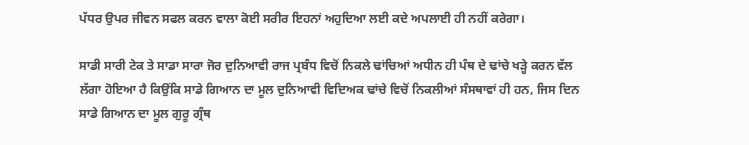ਪੱਧਰ ਉਪਰ ਜੀਵਨ ਸਫਲ ਕਰਨ ਵਾਲਾ ਕੋਈ ਸਰੀਰ ਇਹਨਾਂ ਅਹੁਦਿਆ ਲਈ ਕਦੇ ਅਪਲਾਈ ਹੀ ਨਹੀਂ ਕਰੇਗਾ।

ਸਾਡੀ ਸਾਰੀ ਟੇਕ ਤੇ ਸਾਡਾ ਸਾਰਾ ਜੋਰ ਦੁਨਿਆਵੀ ਰਾਜ ਪ੍ਰਬੰਧ ਵਿਚੋਂ ਨਿਕਲੇ ਢਾਂਚਿਆਂ ਅਧੀਨ ਹੀ ਪੰਥ ਦੇ ਢਾਂਚੇ ਖੜ੍ਹੇ ਕਰਨ ਵੱਲ ਲੱਗਾ ਹੋਇਆ ਹੈ ਕਿਉਂਕਿ ਸਾਡੇ ਗਿਆਨ ਦਾ ਮੂਲ ਦੁਨਿਆਵੀ ਵਿਦਿਅਕ ਢਾਂਚੇ ਵਿਚੋਂ ਨਿਕਲੀਆਂ ਸੰਸਥਾਵਾਂ ਹੀ ਹਨ, ਜਿਸ ਦਿਨ ਸਾਡੇ ਗਿਆਨ ਦਾ ਮੂਲ ਗੁਰੂ ਗ੍ਰੰਥ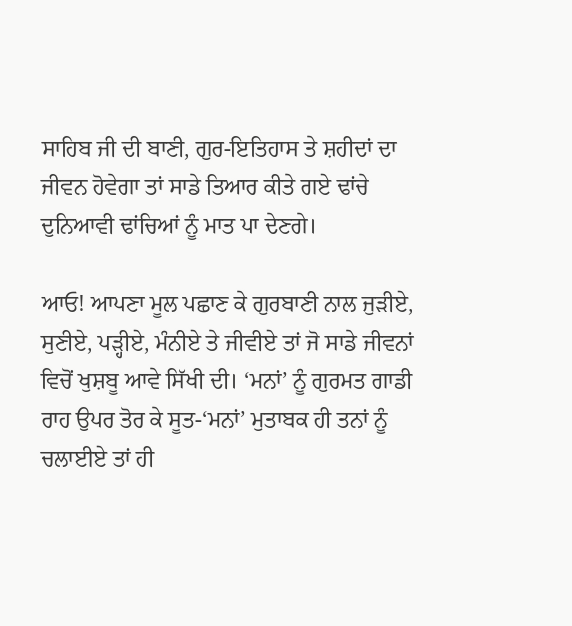ਸਾਹਿਬ ਜੀ ਦੀ ਬਾਣੀ, ਗੁਰ-ਇਤਿਹਾਸ ਤੇ ਸ਼ਹੀਦਾਂ ਦਾ ਜੀਵਨ ਹੋਵੇਗਾ ਤਾਂ ਸਾਡੇ ਤਿਆਰ ਕੀਤੇ ਗਏ ਢਾਂਚੇ ਦੁਨਿਆਵੀ ਢਾਂਚਿਆਂ ਨੂੰ ਮਾਤ ਪਾ ਦੇਣਗੇ।

ਆਓ! ਆਪਣਾ ਮੂਲ ਪਛਾਣ ਕੇ ਗੁਰਬਾਣੀ ਨਾਲ ਜੁੜੀਏ, ਸੁਣੀਏ, ਪੜ੍ਹੀਏ, ਮੰਨੀਏ ਤੇ ਜੀਵੀਏ ਤਾਂ ਜੋ ਸਾਡੇ ਜੀਵਨਾਂ ਵਿਚੋਂ ਖੁਸ਼ਬੂ ਆਵੇ ਸਿੱਖੀ ਦੀ। ‘ਮਨਾਂ’ ਨੂੰ ਗੁਰਮਤ ਗਾਡੀ ਰਾਹ ਉਪਰ ਤੋਰ ਕੇ ਸੂਤ-‘ਮਨਾਂ’ ਮੁਤਾਬਕ ਹੀ ਤਨਾਂ ਨੂੰ ਚਲਾਈਏ ਤਾਂ ਹੀ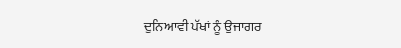ਦੁਨਿਆਵੀ ਪੱਖਾਂ ਨੂੰ ਉਜਾਗਰ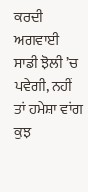ਕਰਦੀ ਅਗਵਾਈ ਸਾਡੀ ਝੋਲੀ ’ਚ ਪਵੇਗੀ, ਨਹੀਂ ਤਾਂ ਹਮੇਸ਼ਾ ਵਾਂਗ ਕੁਝ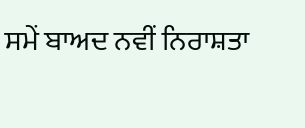ਸਮੇਂ ਬਾਅਦ ਨਵੀਂ ਨਿਰਾਸ਼ਤਾ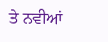ਤੇ ਨਵੀਆਂ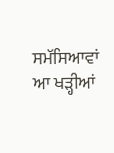ਸਮੱਸਿਆਵਾਂ ਆ ਖੜ੍ਹੀਆਂ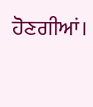ਹੋਣਗੀਆਂ।